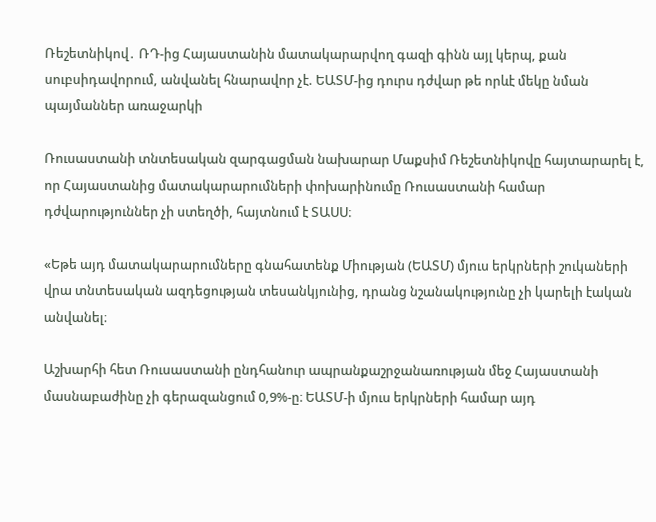Ռեշետնիկով․ ՌԴ-ից Հայաստանին մատակարարվող գազի գինն այլ կերպ, քան սուբսիդավորում, անվանել հնարավոր չէ. ԵԱՏՄ-ից դուրս դժվար թե որևէ մեկը նման պայմաններ առաջարկի

Ռուսաստանի տնտեսական զարգացման նախարար Մաքսիմ Ռեշետնիկովը հայտարարել է, որ Հայաստանից մատակարարումների փոխարինումը Ռուսաստանի համար դժվարություններ չի ստեղծի, հայտնում է ՏԱՍՍ։

«Եթե այդ մատակարարումները գնահատենք Միության (ԵԱՏՄ) մյուս երկրների շուկաների վրա տնտեսական ազդեցության տեսանկյունից, դրանց նշանակությունը չի կարելի էական անվանել։

Աշխարհի հետ Ռուսաստանի ընդհանուր ապրանքաշրջանառության մեջ Հայաստանի մասնաբաժինը չի գերազանցում 0,9%-ը։ ԵԱՏՄ-ի մյուս երկրների համար այդ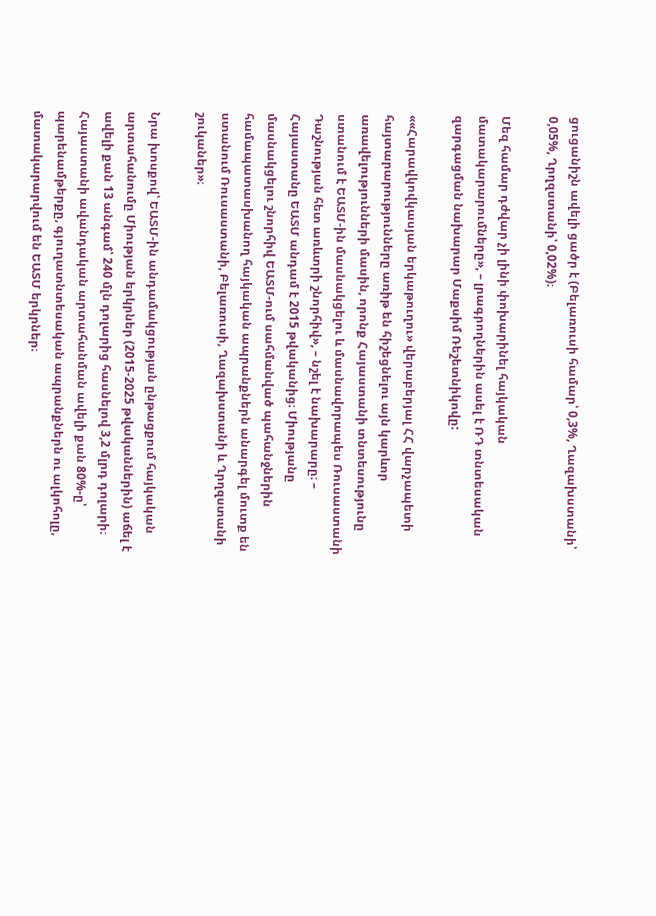ցուցանիշն ավելի ցածր է (Բելառուսի համար՝ 0,3%, Ղազախստանի՝ 0,05%, Ղրղզստանի՝ 0,02%)։

Մեզ համար դժվար չի լինի փոխարինել հայկական մատակարարումները», – լրագրողներին ասել է ՌԴ տնտեսական զարգացման նախարար Մաքսիմ Ռեշետնիկովը:

««Հարավկովկասյան երկաթուղու» վերաբերյալ ՀՀ վարչապետի հայտարարությունները առիթ են հիշեցնելու այն կարևոր առավելությունների մասին, որոնք Հայաստանի տնտեսությունը ստանում է ԵԱՏՄ-ին մասնակցելու և մասնավորապես Ռուսաստանի Դաշնության հետ առևտրի շնորհիվ», – նշել է նախարարը։ – Հայաստանը ԵԱՏՄ անդամ է 2015 թվականից։ Միությանը մասնակցելու շնորհիվ ԵԱՏՄ-ում սահմանված պահանջներին համապատասխանող հայկական ապրանքներն անարգել մուտք են ստանում Ռուսաստանի, Բելառուսի, Ղազախստանի և Ղրղզստանի շուկաներ»։

Նրա խոսքով՝ ԵԱՏՄ-ին անդամակցության ընթացքում հայկական արտահանումը Միության երկրներ (2015-2025 թվականներին) աճել է ավելի քան 13 անգամ՝ 240 մլն դոլարից հասնելով 3,2 մլրդ դոլարի։ Հայաստանի ավանդական արտահանման ավելի քան 80%-ը՝ պարենամթերքը, գյուղատնտեսական ապրանքներն ու ալկոհոլը, մատակարարվում են ԵԱՏՄ երկրներ։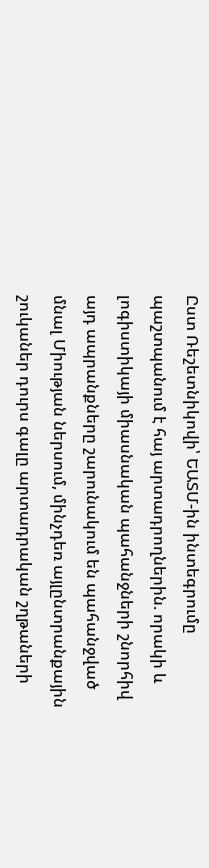Ըստ Ռեշետնիկովի՝ ԵԱՏՄ-ին ինտեգրումը պաշտպանում է հայ արտադրողներին. որակի և լոգիստիկայի միասնական պահանջների շնորհիվ այդ ապրանքները շարունակում են պահանջված մնալ Միության ներսում, մինչդեռ այլընտրանքային շուկաներ դուրս գալը արտադրական շղթաների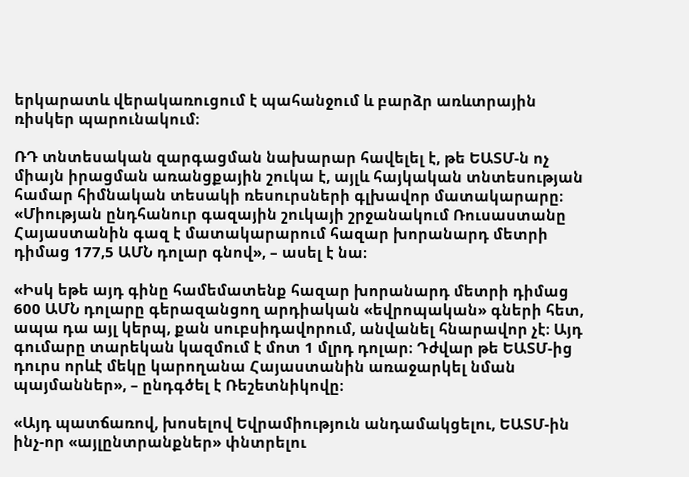երկարատև վերակառուցում է պահանջում և բարձր առևտրային ռիսկեր պարունակում։

ՌԴ տնտեսական զարգացման նախարար հավելել է, թե ԵԱՏՄ-ն ոչ միայն իրացման առանցքային շուկա է, այլև հայկական տնտեսության համար հիմնական տեսակի ռեսուրսների գլխավոր մատակարարը։ «Միության ընդհանուր գազային շուկայի շրջանակում Ռուսաստանը Հայաստանին գազ է մատակարարում հազար խորանարդ մետրի դիմաց 177,5 ԱՄՆ դոլար գնով», – ասել է նա։

«Իսկ եթե այդ գինը համեմատենք հազար խորանարդ մետրի դիմաց 600 ԱՄՆ դոլարը գերազանցող արդիական «եվրոպական» գների հետ, ապա դա այլ կերպ, քան սուբսիդավորում, անվանել հնարավոր չէ։ Այդ գումարը տարեկան կազմում է մոտ 1 մլրդ դոլար։ Դժվար թե ԵԱՏՄ-ից դուրս որևէ մեկը կարողանա Հայաստանին առաջարկել նման պայմաններ», – ընդգծել է Ռեշետնիկովը։

«Այդ պատճառով, խոսելով Եվրամիություն անդամակցելու, ԵԱՏՄ-ին ինչ-որ «այլընտրանքներ» փնտրելու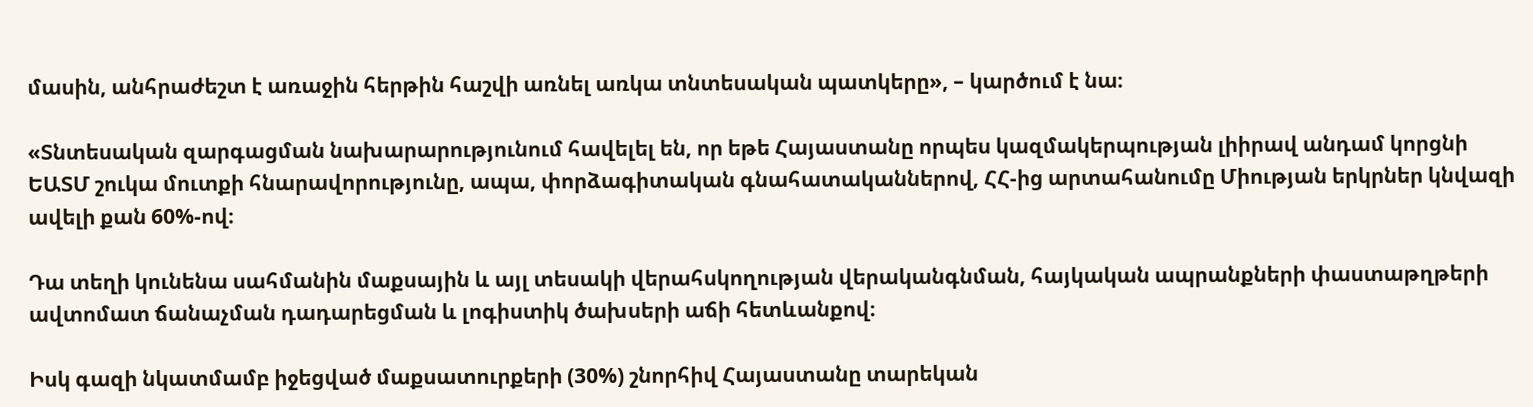մասին, անհրաժեշտ է առաջին հերթին հաշվի առնել առկա տնտեսական պատկերը», – կարծում է նա։

«Տնտեսական զարգացման նախարարությունում հավելել են, որ եթե Հայաստանը որպես կազմակերպության լիիրավ անդամ կորցնի ԵԱՏՄ շուկա մուտքի հնարավորությունը, ապա, փորձագիտական գնահատականներով, ՀՀ-ից արտահանումը Միության երկրներ կնվազի ավելի քան 60%-ով։

Դա տեղի կունենա սահմանին մաքսային և այլ տեսակի վերահսկողության վերականգնման, հայկական ապրանքների փաստաթղթերի ավտոմատ ճանաչման դադարեցման և լոգիստիկ ծախսերի աճի հետևանքով։

Իսկ գազի նկատմամբ իջեցված մաքսատուրքերի (30%) շնորհիվ Հայաստանը տարեկան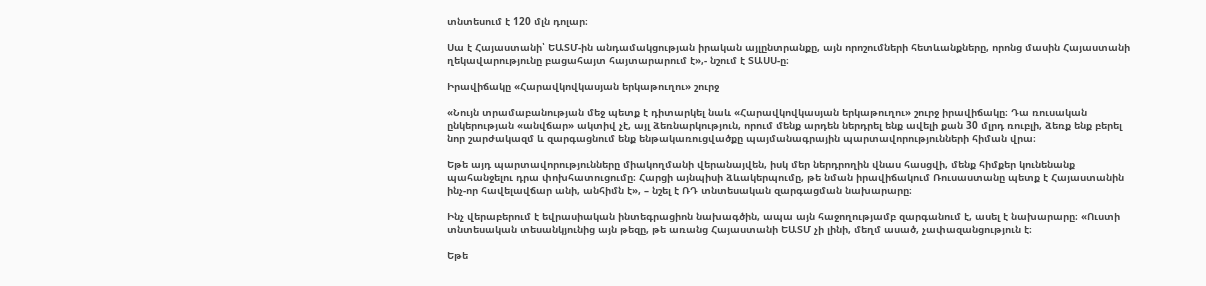տնտեսում է 120 մլն դոլար։

Սա է Հայաստանի՝ ԵԱՏՄ-ին անդամակցության իրական այլընտրանքը, այն որոշումների հետևանքները, որոնց մասին Հայաստանի ղեկավարությունը բացահայտ հայտարարում է»,- նշում է ՏԱՍՍ-ը։

Իրավիճակը «Հարավկովկասյան երկաթուղու» շուրջ

«Նույն տրամաբանության մեջ պետք է դիտարկել նաև «Հարավկովկասյան երկաթուղու» շուրջ իրավիճակը։ Դա ռուսական ընկերության «անվճար» ակտիվ չէ, այլ ձեռնարկություն, որում մենք արդեն ներդրել ենք ավելի քան 30 մլրդ ռուբլի, ձեռք ենք բերել նոր շարժակազմ և զարգացնում ենք ենթակառուցվածքը պայմանագրային պարտավորությունների հիման վրա։

Եթե այդ պարտավորությունները միակողմանի վերանայվեն, իսկ մեր ներդրողին վնաս հասցվի, մենք հիմքեր կունենանք պահանջելու դրա փոխհատուցումը։ Հարցի այնպիսի ձևակերպումը, թե նման իրավիճակում Ռուսաստանը պետք է Հայաստանին ինչ-որ հավելավճար անի, անհիմն է», – նշել է ՌԴ տնտեսական զարգացման նախարարը։

Ինչ վերաբերում է եվրասիական ինտեգրացիոն նախագծին, ապա այն հաջողությամբ զարգանում է, ասել է նախարարը։ «Ուստի տնտեսական տեսանկյունից այն թեզը, թե առանց Հայաստանի ԵԱՏՄ չի լինի, մեղմ ասած, չափազանցություն է։

Եթե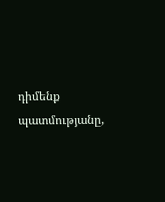դիմենք պատմությանը,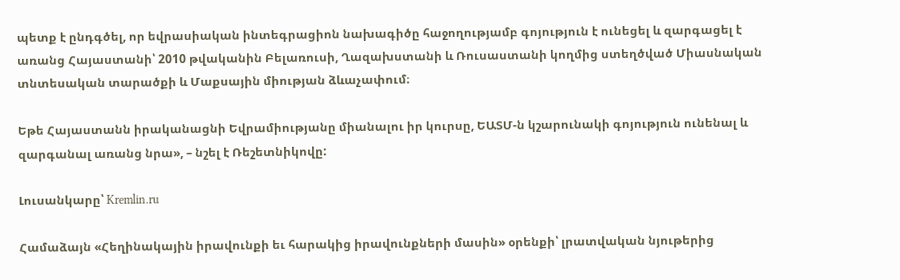պետք է ընդգծել, որ եվրասիական ինտեգրացիոն նախագիծը հաջողությամբ գոյություն է ունեցել և զարգացել է առանց Հայաստանի՝ 2010 թվականին Բելառուսի, Ղազախստանի և Ռուսաստանի կողմից ստեղծված Միասնական տնտեսական տարածքի և Մաքսային միության ձևաչափում։

Եթե Հայաստանն իրականացնի Եվրամիությանը միանալու իր կուրսը, ԵԱՏՄ-ն կշարունակի գոյություն ունենալ և զարգանալ առանց նրա», – նշել է Ռեշետնիկովը:

Լուսանկարը՝ Kremlin.ru

Համաձայն «Հեղինակային իրավունքի եւ հարակից իրավունքների մասին» օրենքի՝ լրատվական նյութերից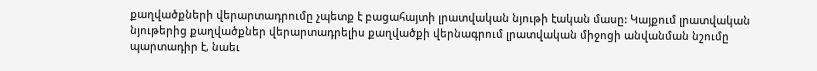քաղվածքների վերարտադրումը չպետք է բացահայտի լրատվական նյութի էական մասը: Կայքում լրատվական նյութերից քաղվածքներ վերարտադրելիս քաղվածքի վերնագրում լրատվական միջոցի անվանման նշումը պարտադիր է, նաեւ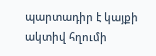պարտադիր է կայքի ակտիվ հղումի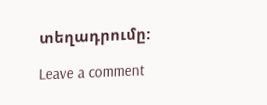տեղադրումը:

Leave a comment